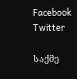Facebook Twitter

საქმე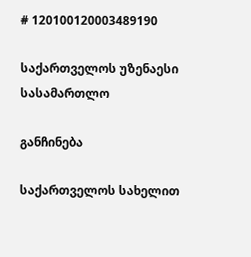# 120100120003489190

საქართველოს უზენაესი სასამართლო

განჩინება

საქართველოს სახელით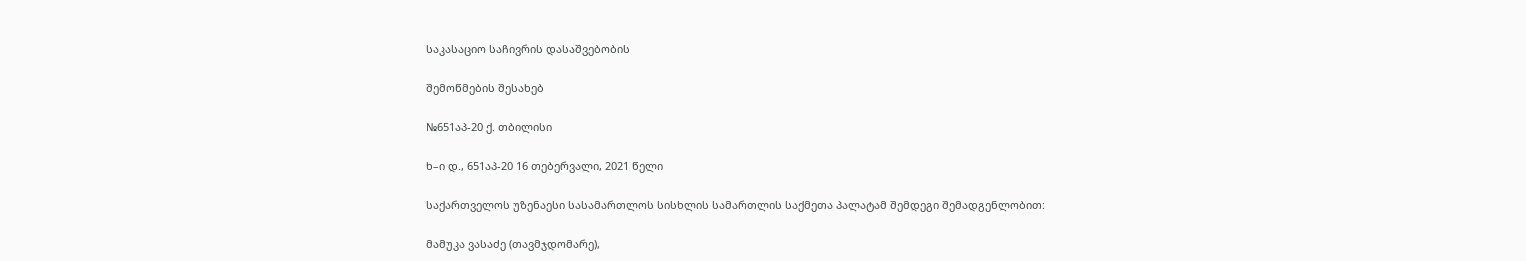საკასაციო საჩივრის დასაშვებობის

შემოწმების შესახებ

№651აპ-20 ქ. თბილისი

ხ–ი დ., 651აპ-20 16 თებერვალი, 2021 წელი

საქართველოს უზენაესი სასამართლოს სისხლის სამართლის საქმეთა პალატამ შემდეგი შემადგენლობით:

მამუკა ვასაძე (თავმჯდომარე),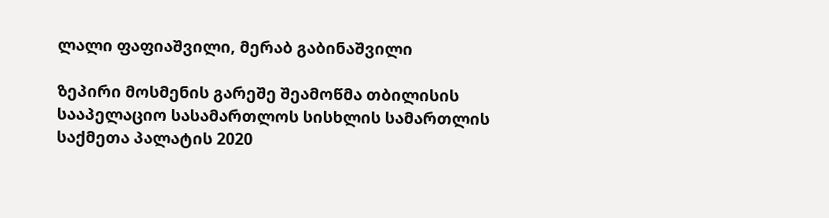ლალი ფაფიაშვილი, მერაბ გაბინაშვილი

ზეპირი მოსმენის გარეშე შეამოწმა თბილისის სააპელაციო სასამართლოს სისხლის სამართლის საქმეთა პალატის 2020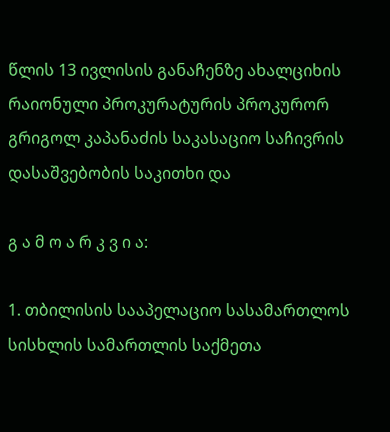წლის 13 ივლისის განაჩენზე ახალციხის რაიონული პროკურატურის პროკურორ გრიგოლ კაპანაძის საკასაციო საჩივრის დასაშვებობის საკითხი და

გ ა მ ო ა რ კ ვ ი ა:

1. თბილისის სააპელაციო სასამართლოს სისხლის სამართლის საქმეთა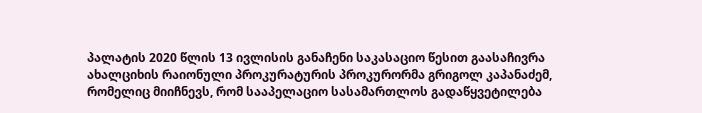პალატის 2020 წლის 13 ივლისის განაჩენი საკასაციო წესით გაასაჩივრა ახალციხის რაიონული პროკურატურის პროკურორმა გრიგოლ კაპანაძემ, რომელიც მიიჩნევს, რომ სააპელაციო სასამართლოს გადაწყვეტილება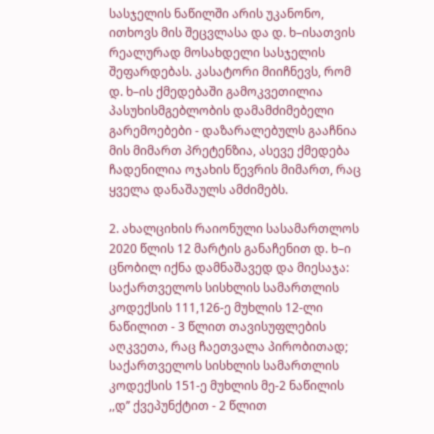სასჯელის ნაწილში არის უკანონო, ითხოვს მის შეცვლასა და დ. ხ–ისათვის რეალურად მოსახდელი სასჯელის შეფარდებას. კასატორი მიიჩნევს, რომ დ. ხ–ის ქმედებაში გამოკვეთილია პასუხისმგებლობის დამამძიმებელი გარემოებები - დაზარალებულს გააჩნია მის მიმართ პრეტენზია, ასევე ქმედება ჩადენილია ოჯახის წევრის მიმართ, რაც ყველა დანაშაულს ამძიმებს.

2. ახალციხის რაიონული სასამართლოს 2020 წლის 12 მარტის განაჩენით დ. ხ–ი ცნობილ იქნა დამნაშავედ და მიესაჯა: საქართველოს სისხლის სამართლის კოდექსის 111,126-ე მუხლის 12-ლი ნაწილით - 3 წლით თავისუფლების აღკვეთა, რაც ჩაეთვალა პირობითად; საქართველოს სისხლის სამართლის კოდექსის 151-ე მუხლის მე-2 ნაწილის ,,დ’’ ქვეპუნქტით - 2 წლით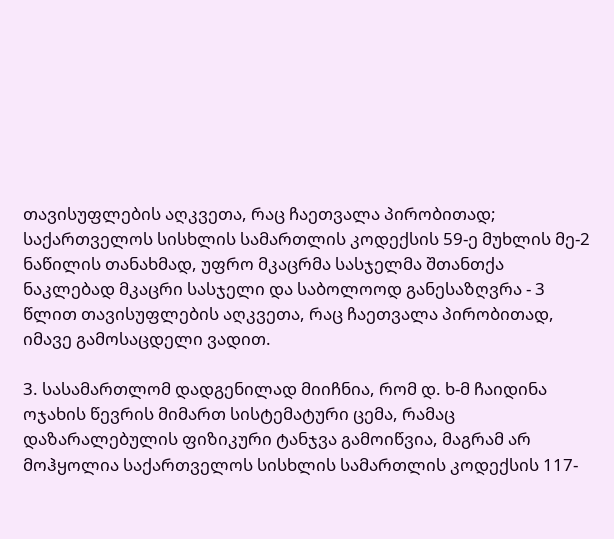თავისუფლების აღკვეთა, რაც ჩაეთვალა პირობითად; საქართველოს სისხლის სამართლის კოდექსის 59-ე მუხლის მე-2 ნაწილის თანახმად, უფრო მკაცრმა სასჯელმა შთანთქა ნაკლებად მკაცრი სასჯელი და საბოლოოდ განესაზღვრა - 3 წლით თავისუფლების აღკვეთა, რაც ჩაეთვალა პირობითად, იმავე გამოსაცდელი ვადით.

3. სასამართლომ დადგენილად მიიჩნია, რომ დ. ხ-მ ჩაიდინა ოჯახის წევრის მიმართ სისტემატური ცემა, რამაც დაზარალებულის ფიზიკური ტანჯვა გამოიწვია, მაგრამ არ მოჰყოლია საქართველოს სისხლის სამართლის კოდექსის 117-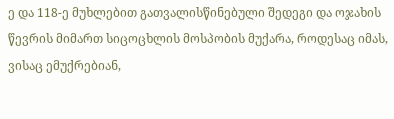ე და 118-ე მუხლებით გათვალისწინებული შედეგი და ოჯახის წევრის მიმართ სიცოცხლის მოსპობის მუქარა, როდესაც იმას, ვისაც ემუქრებიან,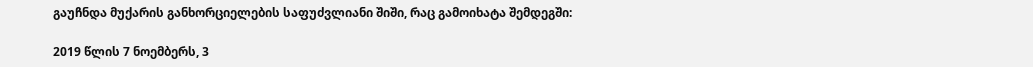გაუჩნდა მუქარის განხორციელების საფუძვლიანი შიში, რაც გამოიხატა შემდეგში:

2019 წლის 7 ნოემბერს, 3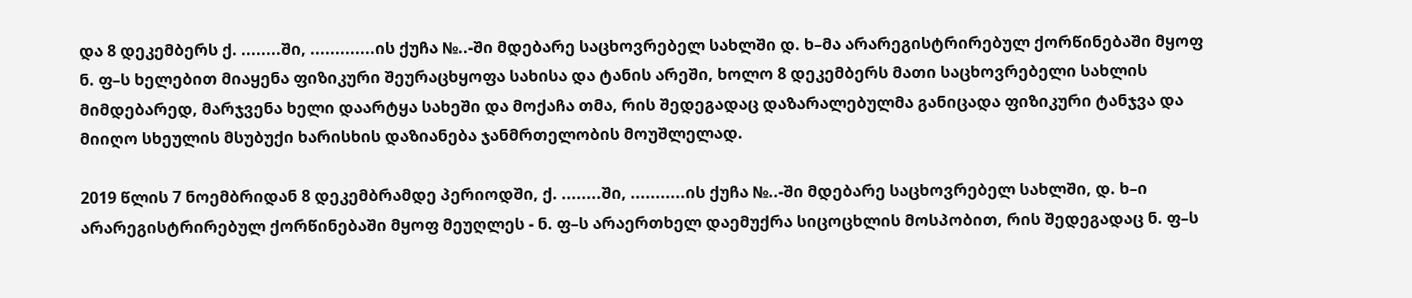და 8 დეკემბერს ქ. ........ში, .............ის ქუჩა №..-ში მდებარე საცხოვრებელ სახლში დ. ხ–მა არარეგისტრირებულ ქორწინებაში მყოფ ნ. ფ–ს ხელებით მიაყენა ფიზიკური შეურაცხყოფა სახისა და ტანის არეში, ხოლო 8 დეკემბერს მათი საცხოვრებელი სახლის მიმდებარედ, მარჯვენა ხელი დაარტყა სახეში და მოქაჩა თმა, რის შედეგადაც დაზარალებულმა განიცადა ფიზიკური ტანჯვა და მიიღო სხეულის მსუბუქი ხარისხის დაზიანება ჯანმრთელობის მოუშლელად.

2019 წლის 7 ნოემბრიდან 8 დეკემბრამდე პერიოდში, ქ. ........ში, ...........ის ქუჩა №..-ში მდებარე საცხოვრებელ სახლში, დ. ხ–ი არარეგისტრირებულ ქორწინებაში მყოფ მეუღლეს - ნ. ფ–ს არაერთხელ დაემუქრა სიცოცხლის მოსპობით, რის შედეგადაც ნ. ფ–ს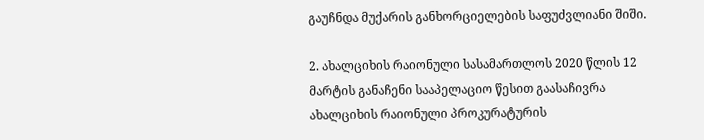გაუჩნდა მუქარის განხორციელების საფუძვლიანი შიში.

2. ახალციხის რაიონული სასამართლოს 2020 წლის 12 მარტის განაჩენი სააპელაციო წესით გაასაჩივრა ახალციხის რაიონული პროკურატურის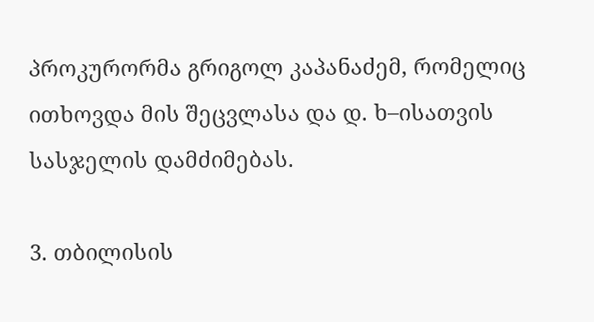პროკურორმა გრიგოლ კაპანაძემ, რომელიც ითხოვდა მის შეცვლასა და დ. ხ–ისათვის სასჯელის დამძიმებას.

3. თბილისის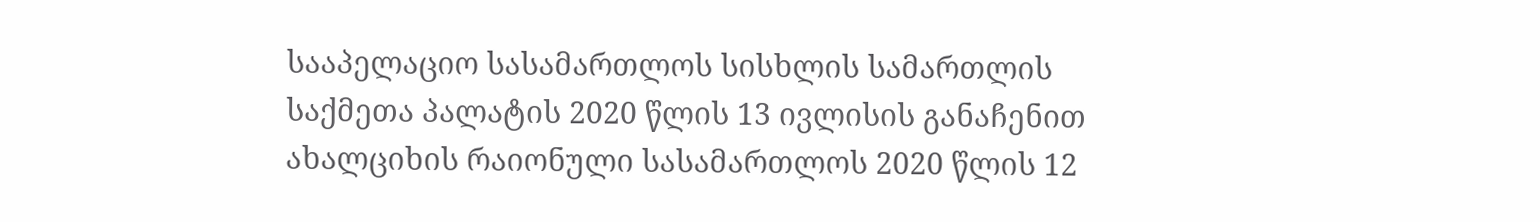სააპელაციო სასამართლოს სისხლის სამართლის საქმეთა პალატის 2020 წლის 13 ივლისის განაჩენით ახალციხის რაიონული სასამართლოს 2020 წლის 12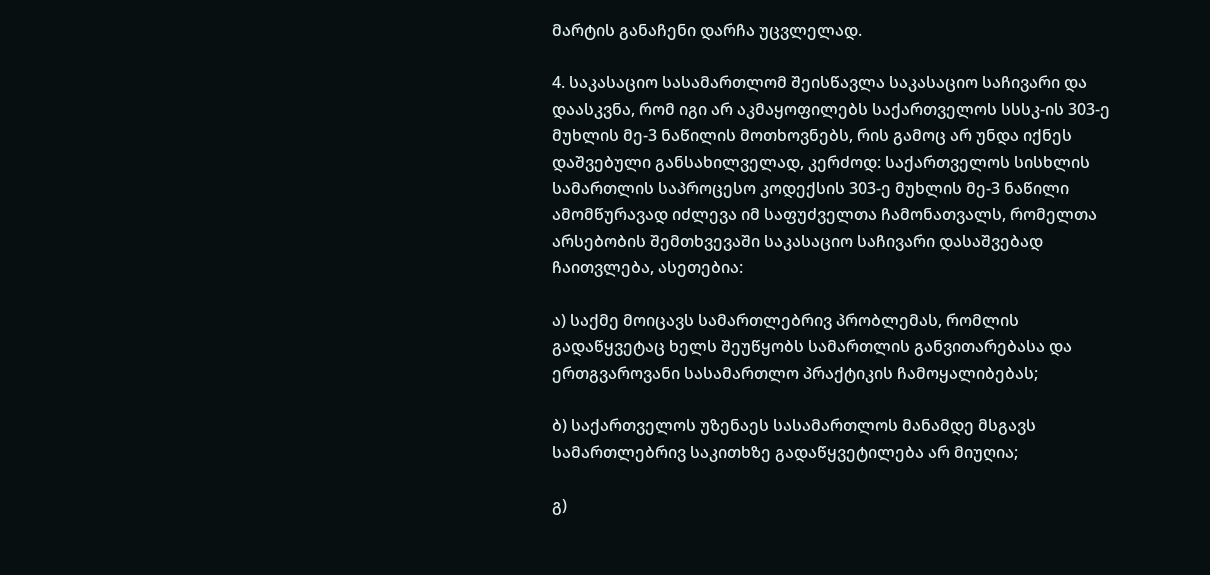მარტის განაჩენი დარჩა უცვლელად.

4. საკასაციო სასამართლომ შეისწავლა საკასაციო საჩივარი და დაასკვნა, რომ იგი არ აკმაყოფილებს საქართველოს სსსკ-ის 303-ე მუხლის მე-3 ნაწილის მოთხოვნებს, რის გამოც არ უნდა იქნეს დაშვებული განსახილველად, კერძოდ: საქართველოს სისხლის სამართლის საპროცესო კოდექსის 303-ე მუხლის მე-3 ნაწილი ამომწურავად იძლევა იმ საფუძველთა ჩამონათვალს, რომელთა არსებობის შემთხვევაში საკასაციო საჩივარი დასაშვებად ჩაითვლება, ასეთებია:

ა) საქმე მოიცავს სამართლებრივ პრობლემას, რომლის გადაწყვეტაც ხელს შეუწყობს სამართლის განვითარებასა და ერთგვაროვანი სასამართლო პრაქტიკის ჩამოყალიბებას;

ბ) საქართველოს უზენაეს სასამართლოს მანამდე მსგავს სამართლებრივ საკითხზე გადაწყვეტილება არ მიუღია;

გ)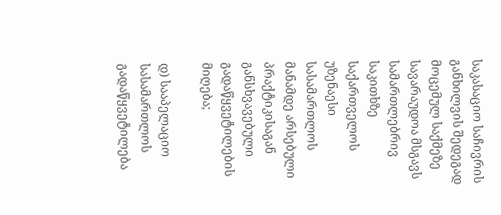საკასაციო საჩივრის განხილვის შედეგად მოცემულ საქმეზე სავარაუდოა მსგავს სამართლებრივ საკითხზე საქართველოს უზენაესი სასამართლოს მანამდე არსებული პრაქტიკისაგან განსხვავებული გადაწყვეტილების მიღება;

დ) სააპელაციო სასამართლოს გადაწყვეტილება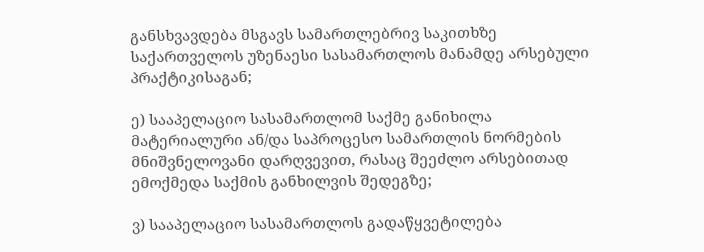განსხვავდება მსგავს სამართლებრივ საკითხზე საქართველოს უზენაესი სასამართლოს მანამდე არსებული პრაქტიკისაგან;

ე) სააპელაციო სასამართლომ საქმე განიხილა მატერიალური ან/და საპროცესო სამართლის ნორმების მნიშვნელოვანი დარღვევით, რასაც შეეძლო არსებითად ემოქმედა საქმის განხილვის შედეგზე;

ვ) სააპელაციო სასამართლოს გადაწყვეტილება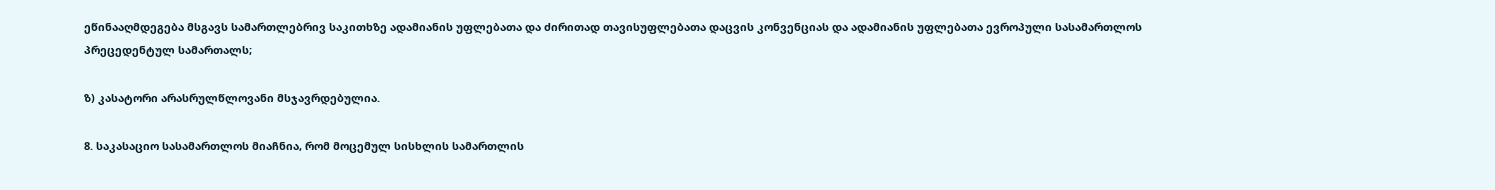ეწინააღმდეგება მსგავს სამართლებრივ საკითხზე ადამიანის უფლებათა და ძირითად თავისუფლებათა დაცვის კონვენციას და ადამიანის უფლებათა ევროპული სასამართლოს პრეცედენტულ სამართალს;

ზ) კასატორი არასრულწლოვანი მსჯავრდებულია.

8. საკასაციო სასამართლოს მიაჩნია, რომ მოცემულ სისხლის სამართლის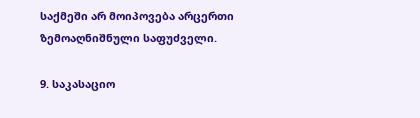საქმეში არ მოიპოვება არცერთი ზემოაღნიშნული საფუძველი.

9. საკასაციო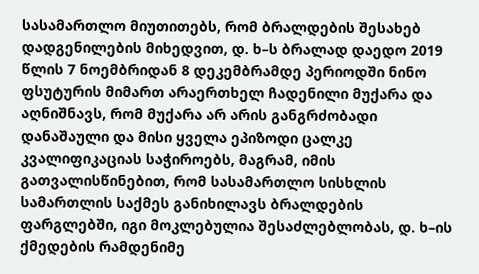სასამართლო მიუთითებს, რომ ბრალდების შესახებ დადგენილების მიხედვით, დ. ხ–ს ბრალად დაედო 2019 წლის 7 ნოემბრიდან 8 დეკემბრამდე პერიოდში ნინო ფსუტურის მიმართ არაერთხელ ჩადენილი მუქარა და აღნიშნავს, რომ მუქარა არ არის განგრძობადი დანაშაული და მისი ყველა ეპიზოდი ცალკე კვალიფიკაციას საჭიროებს, მაგრამ, იმის გათვალისწინებით, რომ სასამართლო სისხლის სამართლის საქმეს განიხილავს ბრალდების ფარგლებში, იგი მოკლებულია შესაძლებლობას, დ. ხ–ის ქმედების რამდენიმე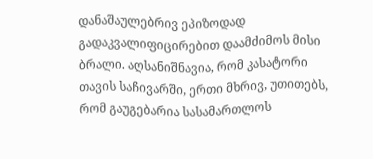დანაშაულებრივ ეპიზოდად გადაკვალიფიცირებით დაამძიმოს მისი ბრალი. აღსანიშნავია, რომ კასატორი თავის საჩივარში, ერთი მხრივ, უთითებს, რომ გაუგებარია სასამართლოს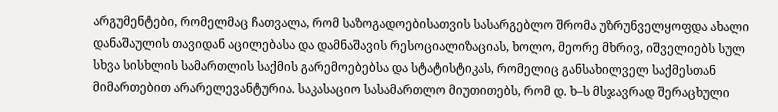არგუმენტები, რომელმაც ჩათვალა, რომ საზოგადოებისათვის სასარგებლო შრომა უზრუნველყოფდა ახალი დანაშაულის თავიდან აცილებასა და დამნაშავის რესოციალიზაციას, ხოლო, მეორე მხრივ, იშველიებს სულ სხვა სისხლის სამართლის საქმის გარემოებებსა და სტატისტიკას, რომელიც განსახილველ საქმესთან მიმართებით არარელევანტურია. საკასაციო სასამართლო მიუთითებს, რომ დ. ხ–ს მსჯავრად შერაცხული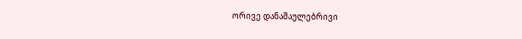ორივე დანაშაულებრივი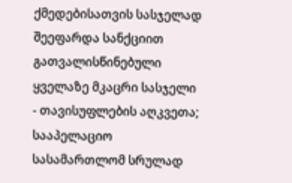ქმედებისათვის სასჯელად შეეფარდა სანქციით გათვალისწინებული ყველაზე მკაცრი სასჯელი - თავისუფლების აღკვეთა; სააპელაციო სასამართლომ სრულად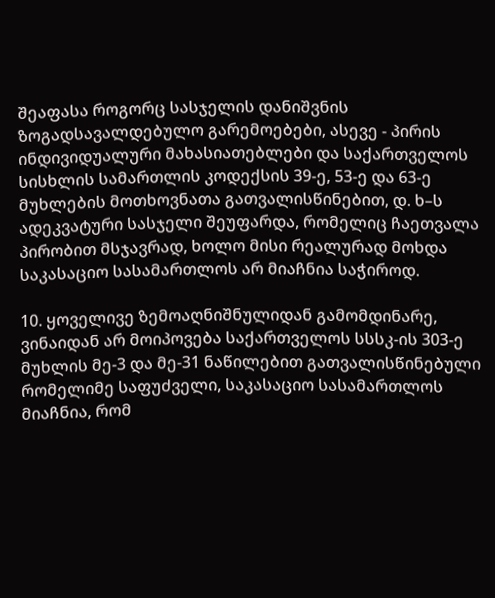შეაფასა როგორც სასჯელის დანიშვნის ზოგადსავალდებულო გარემოებები, ასევე - პირის ინდივიდუალური მახასიათებლები და საქართველოს სისხლის სამართლის კოდექსის 39-ე, 53-ე და 63-ე მუხლების მოთხოვნათა გათვალისწინებით, დ. ხ–ს ადეკვატური სასჯელი შეუფარდა, რომელიც ჩაეთვალა პირობით მსჯავრად, ხოლო მისი რეალურად მოხდა საკასაციო სასამართლოს არ მიაჩნია საჭიროდ.

10. ყოველივე ზემოაღნიშნულიდან გამომდინარე, ვინაიდან არ მოიპოვება საქართველოს სსსკ-ის 303-ე მუხლის მე-3 და მე-31 ნაწილებით გათვალისწინებული რომელიმე საფუძველი, საკასაციო სასამართლოს მიაჩნია, რომ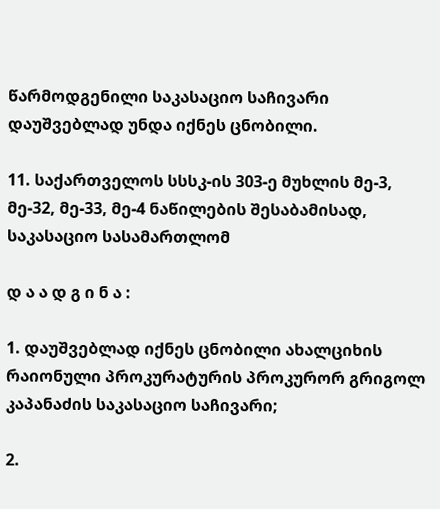წარმოდგენილი საკასაციო საჩივარი დაუშვებლად უნდა იქნეს ცნობილი.

11. საქართველოს სსსკ-ის 303-ე მუხლის მე-3, მე-32, მე-33, მე-4 ნაწილების შესაბამისად, საკასაციო სასამართლომ

დ ა ა დ გ ი ნ ა :

1. დაუშვებლად იქნეს ცნობილი ახალციხის რაიონული პროკურატურის პროკურორ გრიგოლ კაპანაძის საკასაციო საჩივარი;

2.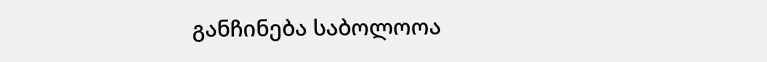განჩინება საბოლოოა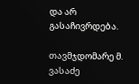და არ გასაჩივრდება.

თავმჯდომარე მ. ვასაძე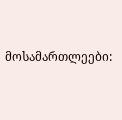მოსამართლეები: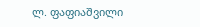ლ. ფაფიაშვილი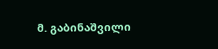მ. გაბინაშვილი